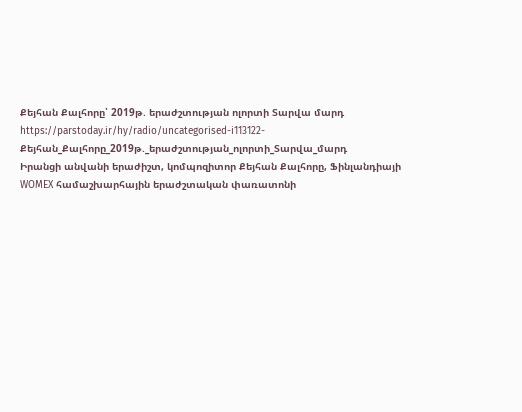Քեյհան Քալհորը՝ 2019թ. երաժշտության ոլորտի Տարվա մարդ
https://parstoday.ir/hy/radio/uncategorised-i113122-Քեյհան_Քալհորը_2019թ._երաժշտության_ոլորտի_Տարվա_մարդ
Իրանցի անվանի երաժիշտ, կոմպոզիտոր Քեյհան Քալհորը, Ֆինլանդիայի WOMEX համաշխարհային երաժշտական փառատոնի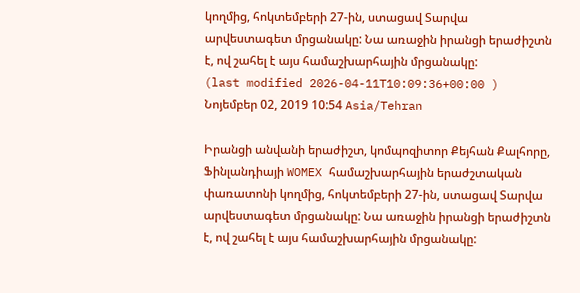կողմից, հոկտեմբերի 27-ին, ստացավ Տարվա արվեստագետ մրցանակը: Նա առաջին իրանցի երաժիշտն է, ով շահել է այս համաշխարհային մրցանակը:
(last modified 2026-04-11T10:09:36+00:00 )
Նոյեմբեր 02, 2019 10:54 Asia/Tehran

Իրանցի անվանի երաժիշտ, կոմպոզիտոր Քեյհան Քալհորը, Ֆինլանդիայի WOMEX համաշխարհային երաժշտական փառատոնի կողմից, հոկտեմբերի 27-ին, ստացավ Տարվա արվեստագետ մրցանակը: Նա առաջին իրանցի երաժիշտն է, ով շահել է այս համաշխարհային մրցանակը: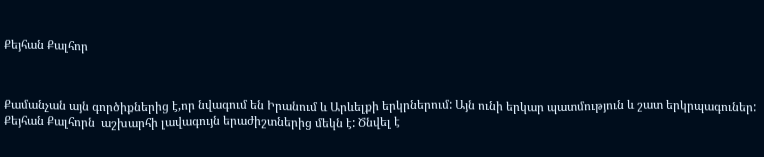Քեյհան Քալհոր



Քամանչան այն գործիքներից է,որ նվագում են Իրանում և Արևելքի երկրներում: Այն ունի երկար պատմություն և շատ երկրպագուներ: Քեյհան Քալհորն  աշխարհի լավագույն երաժիշտներից մեկն է: Ծնվել է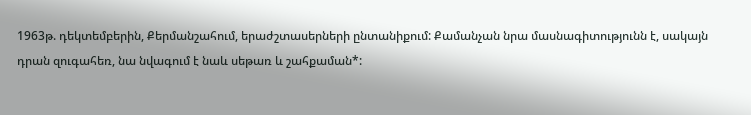1963թ. դեկտեմբերին, Քերմանշահում, երաժշտասերների ընտանիքում: Քամանչան նրա մասնագիտությունն է, սակայն դրան զուգահեռ, նա նվագում է նաև սեթառ և շահքաման*: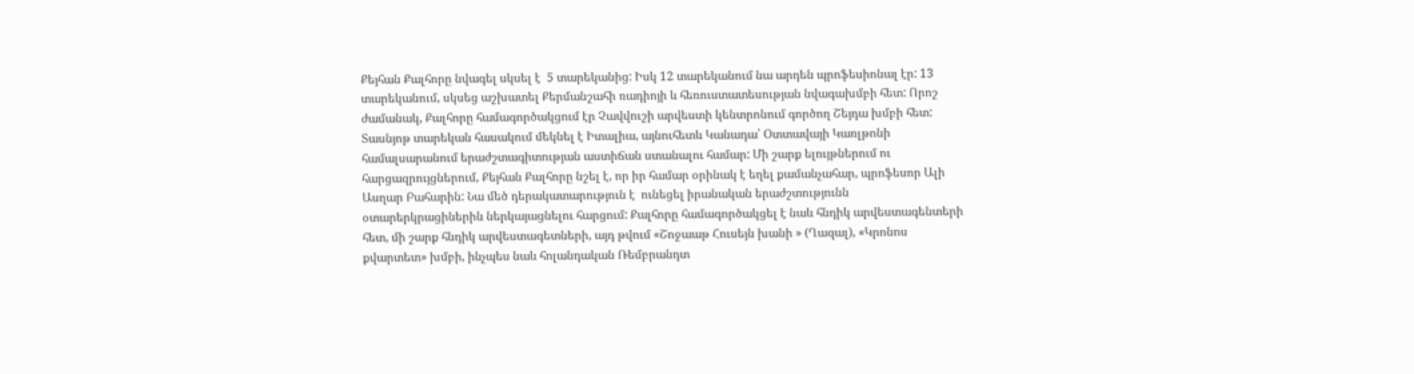Քեյհան Քալհորը նվագել սկսել է  5 տարեկանից: Իսկ 12 տարեկանում նա արդեն պրոֆեսիոնալ էր: 13 տարեկանում, սկսեց աշխատել Քերմանշահի ռադիոյի և հեռուստատեսության նվագախմբի հետ: Որոշ ժամանակ, Քալհորը համագործակցում էր Չավվուշի արվեստի կենտրոնում գործող Շեյդա խմբի հետ: Տասնյոթ տարեկան հասակում մեկնել է Իտալիա, այնուհետև Կանադա՝ Օտտավայի Կառլթոնի համալսարանում երաժշտագիտության աստիճան ստանալու համար: Մի շարք ելույթներում ու հարցազրույցներում, Քեյհան Քալհորը նշել է, որ իր համար օրինակ է եղել քամանչահար, պրոֆեսոր Ալի Ասղար Բահարին: Նա մեծ դերակատարություն է  ունեցել իրանական երաժշտությունն օտարերկրացիներին ներկայացնելու հարցում: Քալհորը համագործակցել է նաև հնդիկ արվեստագենտերի հետ, մի շարք հնդիկ արվեստագետների, այդ թվում «Շոջաաթ Հուսեյն խանի » (Ղազալ), «Կրոնոս քվարտետ» խմբի, ինչպես նաև հոլանդական Ռեմբրանդտ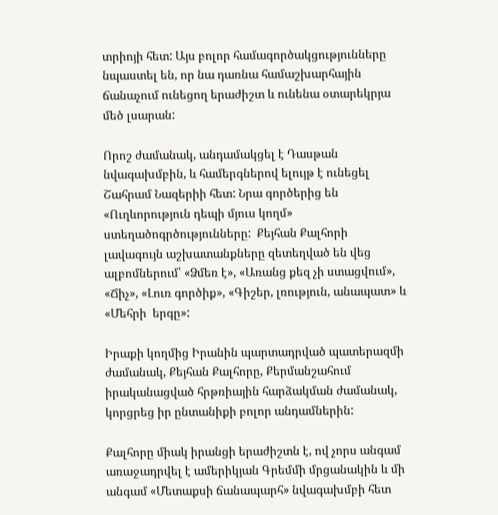տրիոյի հետ: Այս բոլոր համագործակցությունները նպաստել են, որ նա դառնա համաշխարհային ճանաչում ունեցող երաժիշտ և ունենա օտարեկրյա մեծ լսարան:

Որոշ ժամանակ, անդամակցել է Դասթան նվագախմբին, և համերգներով ելույթ է ունեցել Շահրամ Նազերիի հետ: Նրա գործերից են «Ուղևորություն դեպի մյուս կողմ» ստեղածոգրծությունները:  Քեյհան Քալհորի լավագույն աշխատանքները զետեղված են վեց ալբոմներում՝ «Ձմեռ է», «Առանց քեզ չի ստացվում», «Ճիչ», «Լուռ գործիք», «Գիշեր, լռություն, անապատ» և «Մեհրի  երգը»:

Իրաքի կողմից Իրանին պարտադրված պատերազմի ժամանակ, Քեյհան Քալհորը, Քերմանշահում իրականացված հրթռիային հարձակման ժամանակ, կորցրեց իր ընտանիքի բոլոր անդամներին:

Քալհորը միակ իրանցի երաժիշտն է, ով չորս անգամ առաջադրվել է ամերիկյան Գրեմմի մրցանակին և մի անգամ «Մետաքսի ճանապարհ» նվագախմբի հետ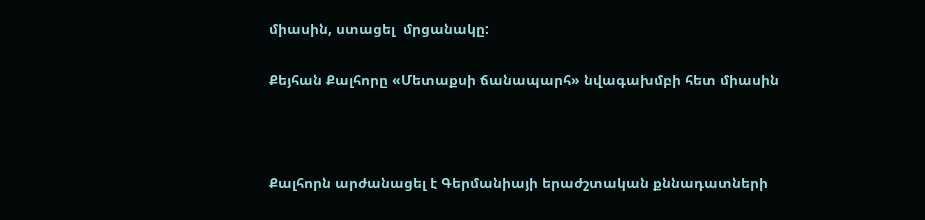միասին, ստացել  մրցանակը:

Քեյհան Քալհորը «Մետաքսի ճանապարհ» նվագախմբի հետ միասին



Քալհորն արժանացել է Գերմանիայի երաժշտական քննադատների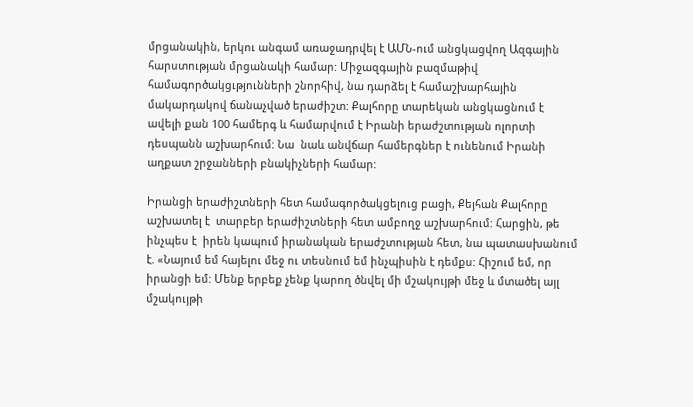մրցանակին, երկու անգամ առաջադրվել է ԱՄՆ-ում անցկացվող Ազգային հարստության մրցանակի համար: Միջազգային բազմաթիվ համագործակցւթյունների շնորհիվ, նա դարձել է համաշխարհային մակարդակով ճանաչված երաժիշտ: Քալհորը տարեկան անցկացնում է  ավելի քան 100 համերգ և համարվում է Իրանի երաժշտության ոլորտի դեսպանն աշխարհում: Նա  նաև անվճար համերգներ է ունենում Իրանի աղքատ շրջանների բնակիչների համար:

Իրանցի երաժիշտների հետ համագործակցելուց բացի, Քեյհան Քալհորը աշխատել է  տարբեր երաժիշտների հետ ամբողջ աշխարհում: Հարցին, թե ինչպես է  իրեն կապում իրանական երաժշտության հետ, նա պատասխանում է. «Նայում եմ հայելու մեջ ու տեսնում եմ ինչպիսին է դեմքս: Հիշում եմ, որ իրանցի եմ: Մենք երբեք չենք կարող ծնվել մի մշակույթի մեջ և մտածել այլ մշակույթի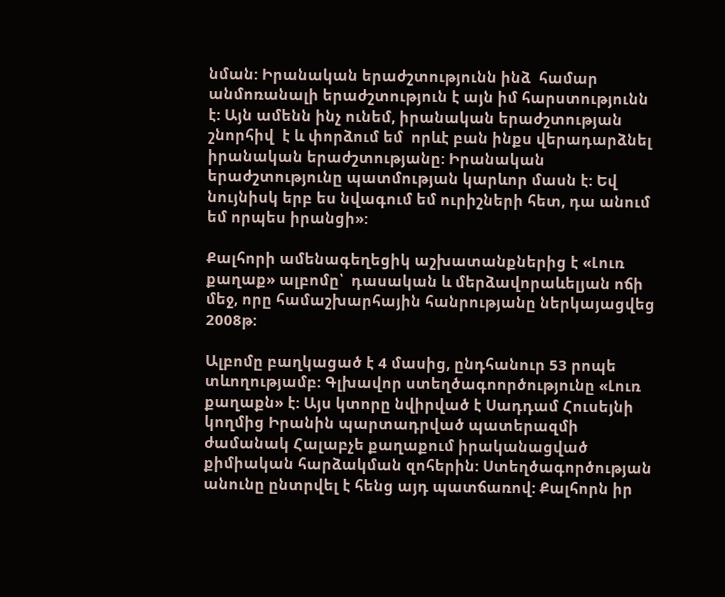նման: Իրանական երաժշտությունն ինձ  համար անմոռանալի երաժշտություն է այն իմ հարստությունն է: Այն ամենն ինչ ունեմ, իրանական երաժշտության շնորհիվ  է և փորձում եմ  որևէ բան ինքս վերադարձնել իրանական երաժշտությանը: Իրանական երաժշտությունը պատմության կարևոր մասն է: Եվ նույնիսկ երբ ես նվագում եմ ուրիշների հետ, դա անում եմ որպես իրանցի»:

Քալհորի ամենագեղեցիկ աշխատանքներից է «Լուռ քաղաք» ալբոմը՝  դասական և մերձավորաևելյան ոճի մեջ, որը համաշխարհային հանրությանը ներկայացվեց 2008թ:

Ալբոմը բաղկացած է 4 մասից, ընդհանուր 53 րոպե տևողությամբ: Գլխավոր ստեղծագոործությունը «Լուռ քաղաքն» է: Այս կտորը նվիրված է Սադդամ Հուսեյնի կողմից Իրանին պարտադրված պատերազմի ժամանակ Հալաբչե քաղաքում իրականացված քիմիական հարձակման զոհերին: Ստեղծագործության անունը ընտրվել է հենց այդ պատճառով: Քալհորն իր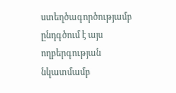ստեղծագործությամբ ընդգծում է այս ողբերգության նկատմամբ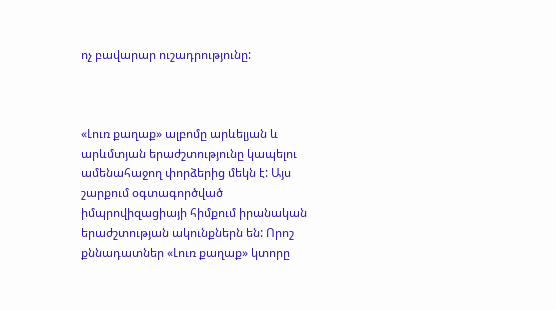ոչ բավարար ուշադրությունը:



«Լուռ քաղաք» ալբոմը արևելյան և արևմտյան երաժշտությունը կապելու ամենահաջող փորձերից մեկն է: Այս շարքում օգտագործված իմպրովիզացիայի հիմքում իրանական երաժշտության ակունքներն են: Որոշ քննադատներ «Լուռ քաղաք» կտորը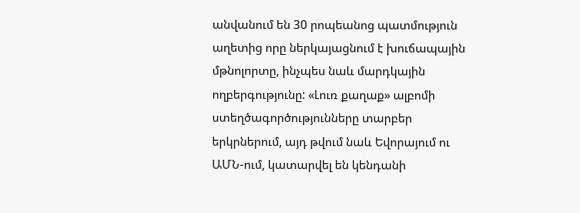անվանում են 30 րոպեանոց պատմություն աղետից որը ներկայացնում է խուճապային մթնոլորտը, ինչպես նաև մարդկային ողբերգությունը: «Լուռ քաղաք» ալբոմի ստեղծագործությունները տարբեր երկրներում, այդ թվում նաև Եվորայում ու ԱՄՆ-ում, կատարվել են կենդանի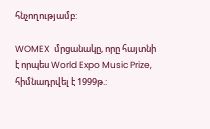հնչողությամբ:

WOMEX  մրցանակը, որը հայտնի է որպես World Expo Music Prize, հիմնադրվել է 1999թ.: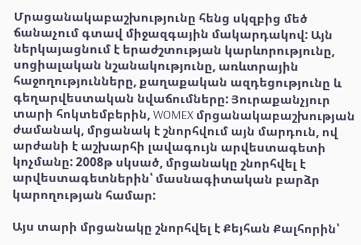Մրացանակաբաշխությունը հենց սկզբից մեծ ճանաչում գտավ միջազգային մակարդակով: Այն ներկայացնում է երաժշտության կարևորությունը, սոցիալական նշանակությունը, առևտրային հաջողությունները, քաղաքական ազդեցությունը և գեղարվեստական նվաճումները: Յուրաքանչյուր տարի հոկտեմբերին, WOMEX մրցանակաբաշխության ժամանակ, մրցանակ է շնորհվում այն մարդուն, ով արժանի է աշխարհի լավագույն արվեստագետի կոչմանը: 2008թ սկսած, մրցանակը շնորհվել է արվեստագետներին՝ մասնագիտական բարձր կարողության համար:

Այս տարի մրցանակը շնորհվել է Քեյհան Քալհորին՝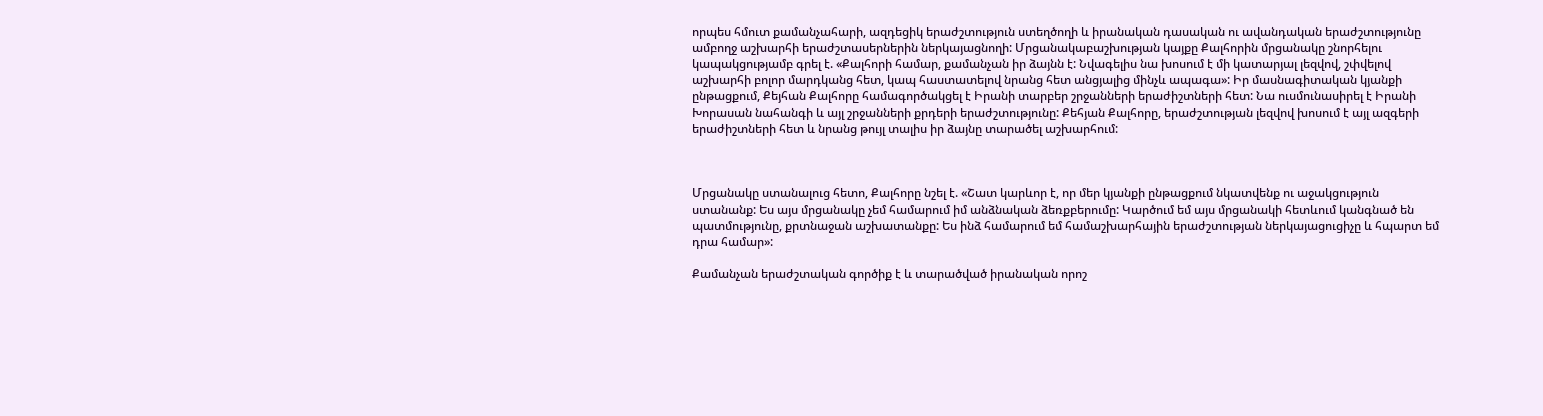որպես հմուտ քամանչահարի, ազդեցիկ երաժշտություն ստեղծողի և իրանական դասական ու ավանդական երաժշտությունը ամբողջ աշխարհի երաժշտասերներին ներկայացնողի: Մրցանակաբաշխության կայքը Քալհորին մրցանակը շնորհելու կապակցությամբ գրել է. «Քալհորի համար, քամանչան իր ձայնն է: Նվագելիս նա խոսում է մի կատարյալ լեզվով, շփվելով աշխարհի բոլոր մարդկանց հետ, կապ հաստատելով նրանց հետ անցյալից մինչև ապագա»: Իր մասնագիտական կյանքի ընթացքում, Քեյհան Քալհորը համագործակցել է Իրանի տարբեր շրջանների երաժիշտների հետ: Նա ուսմունասիրել է Իրանի Խորասան նահանգի և այլ շրջանների քրդերի երաժշտությունը: Քեհյան Քալհորը, երաժշտության լեզվով խոսում է այլ ազգերի երաժիշտների հետ և նրանց թույլ տալիս իր ձայնը տարածել աշխարհում:



Մրցանակը ստանալուց հետո, Քալհորը նշել է. «Շատ կարևոր է, որ մեր կյանքի ընթացքում նկատվենք ու աջակցություն ստանանք: Ես այս մրցանակը չեմ համարում իմ անձնական ձեռքբերումը: Կարծում եմ այս մրցանակի հետևում կանգնած են պատմությունը, քրտնաջան աշխատանքը: Ես ինձ համարում եմ համաշխարհային երաժշտության ներկայացուցիչը և հպարտ եմ դրա համար»:

Քամանչան երաժշտական գործիք է և տարածված իրանական որոշ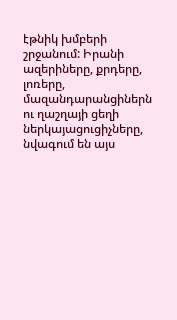էթնիկ խմբերի շրջանում: Իրանի ազերիները, քրդերը, լոռերը, մազանդարանցիներն ու ղաշղայի ցեղի ներկայացուցիչները, նվագում են այս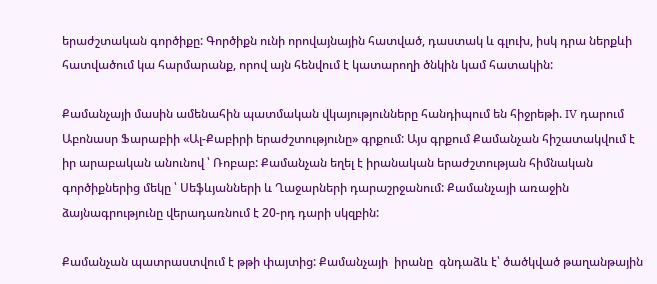երաժշտական գործիքը: Գործիքն ունի որովայնային հատված, դաստակ և գլուխ, իսկ դրա ներքևի հատվածում կա հարմարանք, որով այն հենվում է կատարողի ծնկին կամ հատակին:

Քամանչայի մասին ամենահին պատմական վկայությունները հանդիպում են հիջրեթի. IV դարում Աբոնասր Ֆարաբիի «Ալ-Քաբիրի երաժշտությունը» գրքում: Այս գրքում Քամանչան հիշատակվում է իր արաբական անունով ՝ Ռոբաբ: Քամանչան եղել է իրանական երաժշտության հիմնական գործիքներից մեկը ՝ Սեֆևյանների և Ղաջարների դարաշրջանում: Քամանչայի առաջին ձայնագրությունը վերադառնում է 20-րդ դարի սկզբին:

Քամանչան պատրաստվում է թթի փայտից: Քամանչայի  իրանը  գնդաձև է՝ ծածկված թաղանթային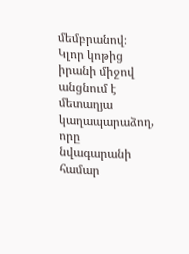մեմբրանով։ Կլոր կոթից իրանի միջով անցնում է մետաղյա կաղապարաձող, որը նվագարանի համար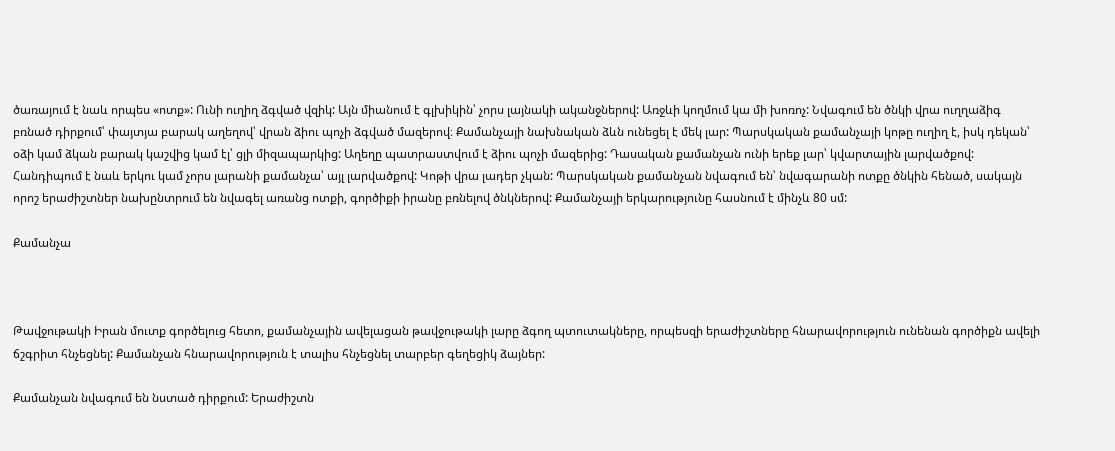ծառայում է նաև որպես «ոտք»: Ունի ուղիղ ձգված վզիկ: Այն միանում է գլխիկին՝ չորս լայնակի ականջներով: Առջևի կողմում կա մի խոռոչ: Նվագում են ծնկի վրա ուղղաձիգ բռնած դիրքում՝ փայտյա բարակ աղեղով՝ վրան ձիու պոչի ձգված մազերով։ Քամանչայի նախնական ձևն ունեցել է մեկ լար: Պարսկական քամանչայի կոթը ուղիղ է, իսկ դեկան՝ օձի կամ ձկան բարակ կաշվից կամ էլ՝ ցլի միզապարկից: Աղեղը պատրաստվում է ձիու պոչի մազերից: Դասական քամանչան ունի երեք լար՝ կվարտային լարվածքով: Հանդիպում է նաև երկու կամ չորս լարանի քամանչա՝ այլ լարվածքով: Կոթի վրա լադեր չկան: Պարսկական քամանչան նվագում են՝ նվագարանի ոտքը ծնկին հենած, սակայն որոշ երաժիշտներ նախընտրում են նվագել առանց ոտքի, գործիքի իրանը բռնելով ծնկներով: Քամանչայի երկարությունը հասնում է մինչև 80 սմ:

Քամանչա



Թավջութակի Իրան մուտք գործելուց հետո, քամանչային ավելացան թավջութակի լարը ձգող պտուտակները, որպեսզի երաժիշտները հնարավորություն ունենան գործիքն ավելի ճշգրիտ հնչեցնել: Քամանչան հնարավորություն է տալիս հնչեցնել տարբեր գեղեցիկ ձայներ:

Քամանչան նվագում են նստած դիրքում: Երաժիշտն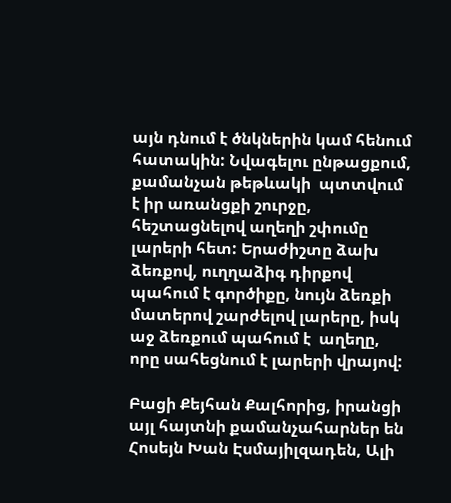այն դնում է ծնկներին կամ հենում հատակին: Նվագելու ընթացքում, քամանչան թեթևակի  պտտվում է իր առանցքի շուրջը, հեշտացնելով աղեղի շփումը լարերի հետ: Երաժիշտը ձախ ձեռքով, ուղղաձիգ դիրքով պահում է գործիքը, նույն ձեռքի մատերով շարժելով լարերը, իսկ աջ ձեռքում պահում է  աղեղը, որը սահեցնում է լարերի վրայով:

Բացի Քեյհան Քալհորից, իրանցի այլ հայտնի քամանչահարներ են Հոսեյն Խան Էսմայիլզադեն, Ալի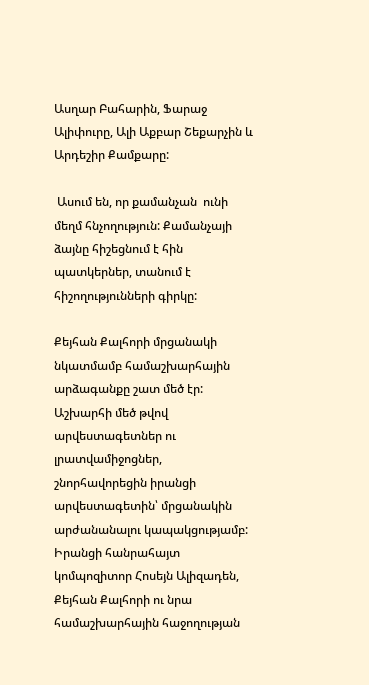Ասղար Բահարին, Ֆարաջ Ալիփուրը, Ալի Աքբար Շեքարչին և Արդեշիր Քամքարը:

 Ասում են, որ քամանչան  ունի մեղմ հնչողություն: Քամանչայի ձայնը հիշեցնում է հին պատկերներ, տանում է հիշողությունների գիրկը:

Քեյհան Քալհորի մրցանակի նկատմամբ համաշխարհային արձագանքը շատ մեծ էր: Աշխարհի մեծ թվով արվեստագետներ ու լրատվամիջոցներ, շնորհավորեցին իրանցի արվեստագետին՝ մրցանակին արժանանալու կապակցությամբ: Իրանցի հանրահայտ կոմպոզիտոր Հոսեյն Ալիզադեն, Քեյհան Քալհորի ու նրա համաշխարհային հաջողության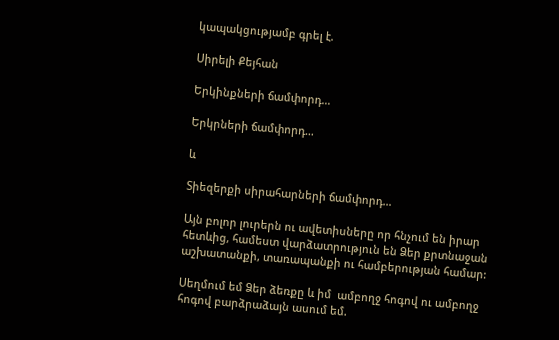կապակցությամբ գրել է.

Սիրելի Քեյհան

Երկինքների ճամփորդ…

Երկրների ճամփորդ…

և

Տիեզերքի սիրահարների ճամփորդ…

Այն բոլոր լուրերն ու ավետիսները որ հնչում են իրար հետևից, համեստ վարձատրություն են Ձեր քրտնաջան աշխատանքի, տառապանքի ու համբերության համար:

Սեղմում եմ Ձեր ձեռքը և իմ  ամբողջ հոգով ու ամբողջ հոգով բարձրաձայն ասում եմ.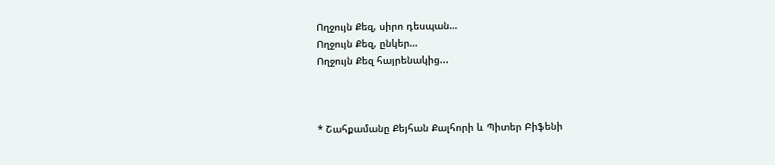Ողջույն Քեզ, սիրո դեսպան…
Ողջույն Քեզ, ընկեր…
Ողջույն Քեզ հայրենակից...



* Շահքամանը Քեյհան Քալհորի և Պիտեր Բիֆենի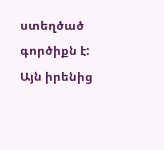ստեղծած գործիքն է: Այն իրենից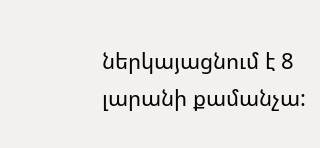ներկայացնում է 8 լարանի քամանչա: